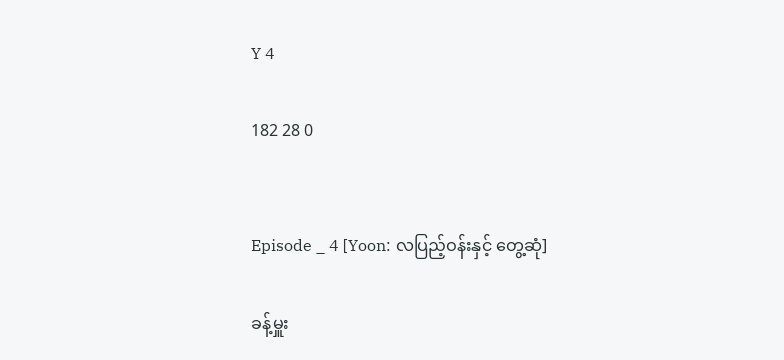Y 4

182 28 0


Episode _ 4 [Yoon: လပြည့်ဝန်းနှင့် တွေ့ဆုံ]

ခန့်မှူး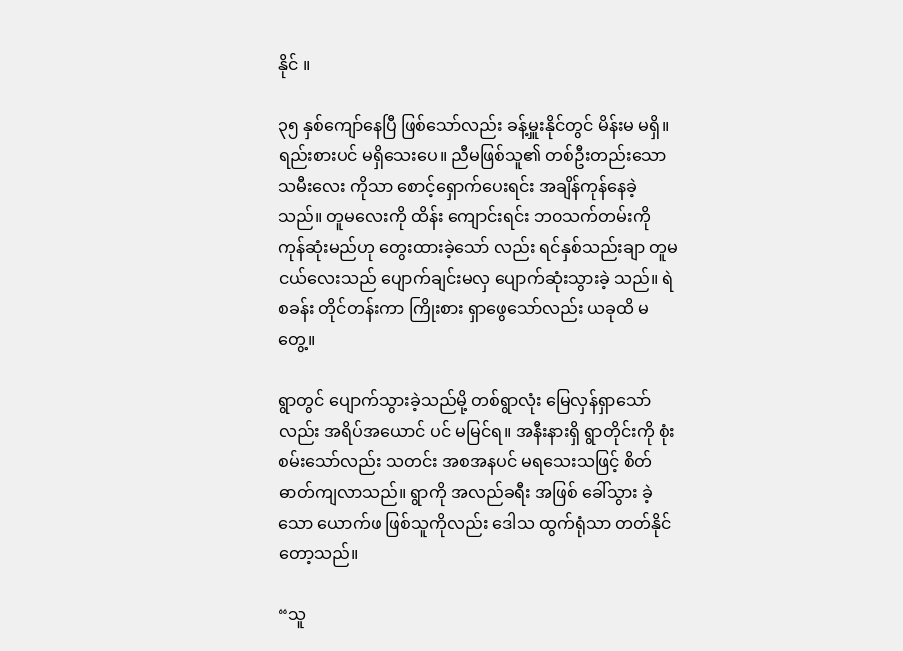နိုင် ။

၃၅ နှစ်ကျော်နေပြီ ဖြစ်သော်လည်း ခန့်မှူးနိုင်တွင် မိန်းမ မရှိ။ ရည်းစားပင် မရှိသေးပေ။ ညီမဖြစ်သူ၏ တစ်ဦးတည်းသော သမီးလေး ကိုသာ စောင့်ရှောက်ပေးရင်း အချိန်ကုန်နေခဲ့သည်။ တူမလေးကို ထိန်း ကျောင်းရင်း ဘ၀သက်တမ်းကို ကုန်ဆုံးမည်ဟု တွေးထားခဲ့သော် လည်း ရင်နှစ်သည်းချာ တူမငယ်လေးသည် ပျောက်ချင်းမလှ ပျောက်ဆုံးသွားခဲ့ သည်။ ရဲစခန်း တိုင်တန်းကာ ကြိုးစား ရှာဖွေသော်လည်း ယခုထိ မတွေ့။

ရွာတွင် ပျောက်သွားခဲ့သည်မို့ တစ်ရွာလုံး မြေလှန်ရှာသော်လည်း အရိပ်အယောင် ပင် မမြင်ရ။ အနီးနားရှိ ရွာတိုင်းကို စုံးစမ်းသော်လည်း သတင်း အစအနပင် မရသေးသဖြင့် စိတ်ဓာတ်ကျလာသည်။ ရွာကို အလည်ခရီး အဖြစ် ခေါ်သွား ခဲ့သော ယောက်ဖ ဖြစ်သူကိုလည်း ဒေါသ ထွက်ရုံသာ တတ်နိုင်တော့သည်။

“သူ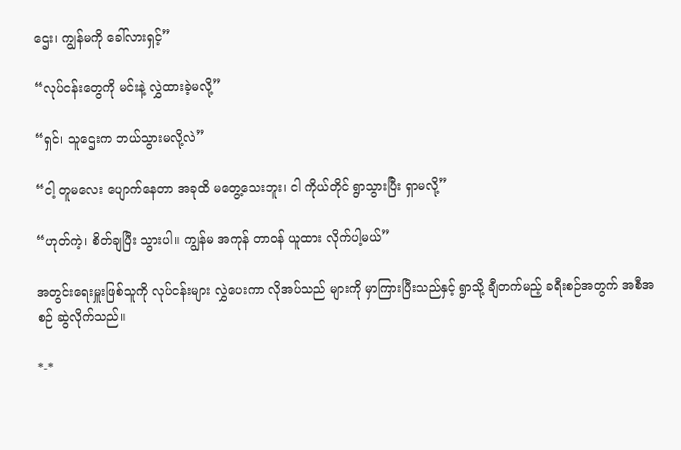ဌေး၊ ကျွန်မကို ခေါ်လားရှင့်”

“လုပ်ငန်းတွေကို မင်းနဲ့ လွှဲထားခဲ့မလို့”

“ရှင်၊ သူဌေးက ဘယ်သွားမလို့လဲ”

“ငါ့ တူမလေး ပျောက်နေတာ အခုထိ မတွေ့သေးဘူး၊ ငါ ကိုယ်တိုင် ရွာသွားပြီး ရှာမလို့”

“ဟုတ်ကဲ့၊ စိတ်ချပြီး သွားပါ။ ကျွန်မ အကုန် တာဝန် ယူထား လိုက်ပါ့မယ်”

အတွင်းရေးမှူးဖြစ်သူကို လုပ်ငန်းများ လွှဲပေးကာ လိုအပ်သည် များကို မှာကြားပြီးသည်နှင့် ရွာသို့ ချီတက်မည့် ခရီးစဉ်အတွက် အစီအစဉ် ဆွဲလိုက်သည်။

*-*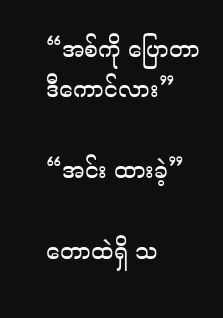“အစ်ကို ပြောတာ ဒီကောင်လား”

“အင်း ထားခဲ့”

တောထဲရှိ သ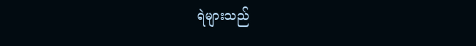ရဲများသည်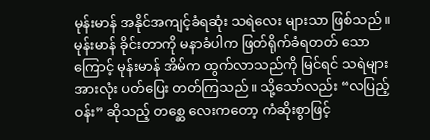မုန်းမာန် အနိုင်အကျင့်ခံရဆုံး သရဲလေး များသာ ဖြစ်သည်။ မုန်းမာန် ခိုင်းတာကို မနာခံပါက ဖြတ်ရိုက်ခံရတတ် သောကြောင့် မုန်းမာန် အိမ်က ထွက်လာသည်ကို မြင်ရင် သရဲများ အားလုံး ပတ်ပြေး တတ်ကြသည်။ သို့သော်လည်း “လပြည့်ဝန်း” ဆိုသည့် တစ္ဆေ လေးကတော့ ကံဆိုးစွာဖြင့်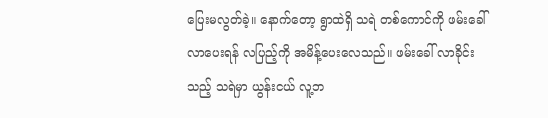ပြေးမလွတ်ခဲ့။ နောက်တော့ ရွာထဲရှိ သရဲ တစ်ကောင်ကို ဖမ်းခေါ်လာပေးရန် လပြည့်ကို အမိန့်ပေးလေသည်။ ဖမ်းခေါ် လာခိုင်းသည့် သရဲမှာ ယွန်းငယ် လူ့ဘ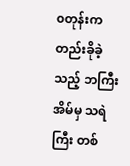၀တုန်းက တည်းခိုခဲ့သည့် ဘကြီး အိမ်မှ သရဲကြီး တစ်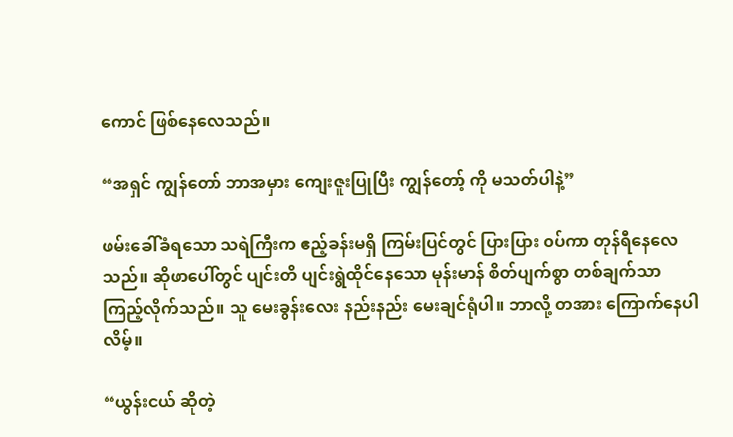ကောင် ဖြစ်နေလေသည်။

“အရှင် ကျွန်တော် ဘာအမှား ကျေးဇူးပြုပြီး ကျွန်တော့် ကို မသတ်ပါနဲ့”

ဖမ်းခေါ်ခံရသော သရဲကြီးက ဧည့်ခန်းမရှိ ကြမ်းပြင်တွင် ပြားပြား ၀ပ်ကာ တုန်ရီနေလေသည်။ ဆိုဖာပေါ်တွင် ပျင်းတိ ပျင်းရွဲထိုင်နေသော မုန်းမာန် စိတ်ပျက်စွာ တစ်ချက်သာ ကြည့်လိုက်သည်။ သူ မေးခွန်းလေး နည်းနည်း မေးချင်ရုံပါ။ ဘာလို့ တအား ကြောက်နေပါလိမ့်။

“ယွန်းငယ် ဆိုတဲ့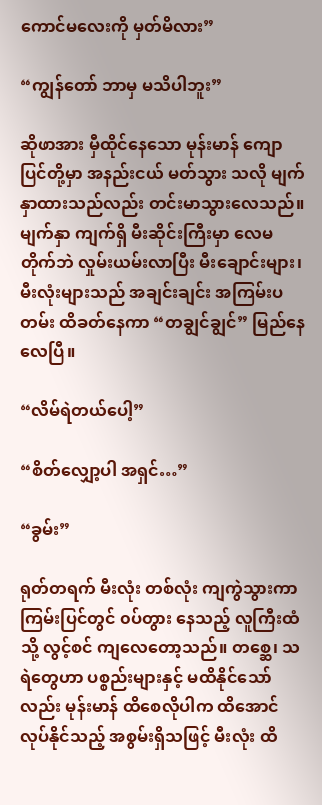ကောင်မလေးကို မှတ်မိလား”

“ကျွန်တော် ဘာမှ မသိပါဘူး”

ဆိုဖာအား မှီထိုင်နေသော မုန်းမာန် ကျောပြင်တို့မှာ အနည်းငယ် မတ်သွား သလို မျက်နှာထားသည်လည်း တင်းမာသွားလေသည်။ မျက်နှာ ကျက်ရှိ မီးဆိုင်းကြီးမှာ လေမတိုက်ဘဲ လှုမ်းယမ်းလာပြီး မီးချောင်းများ၊ မီးလုံးများသည် အချင်းချင်း အကြမ်းပတမ်း ထိခတ်နေကာ “တချွင်ချွင်” မြည်နေလေပြီ။

“လိမ်ရဲတယ်ပေါ့”

“စိတ်လျှော့ပါ အရှင်…”

“ခွမ်း”

ရုတ်တရက် မီးလုံး တစ်လုံး ကျကွဲသွားကာ ကြမ်းပြင်တွင် ၀ပ်တွား နေသည့် လူကြီးထံသို့ လွင့်စင် ကျလေတော့သည်။ တစ္ဆေ၊ သရဲတွေဟာ ပစ္စည်းများနှင့် မထိနိုင်သော်လည်း မုန်းမာန် ထိစေလိုပါက ထိအောင် လုပ်နိုင်သည့် အစွမ်းရှိသဖြင့် မီးလုံး ထိ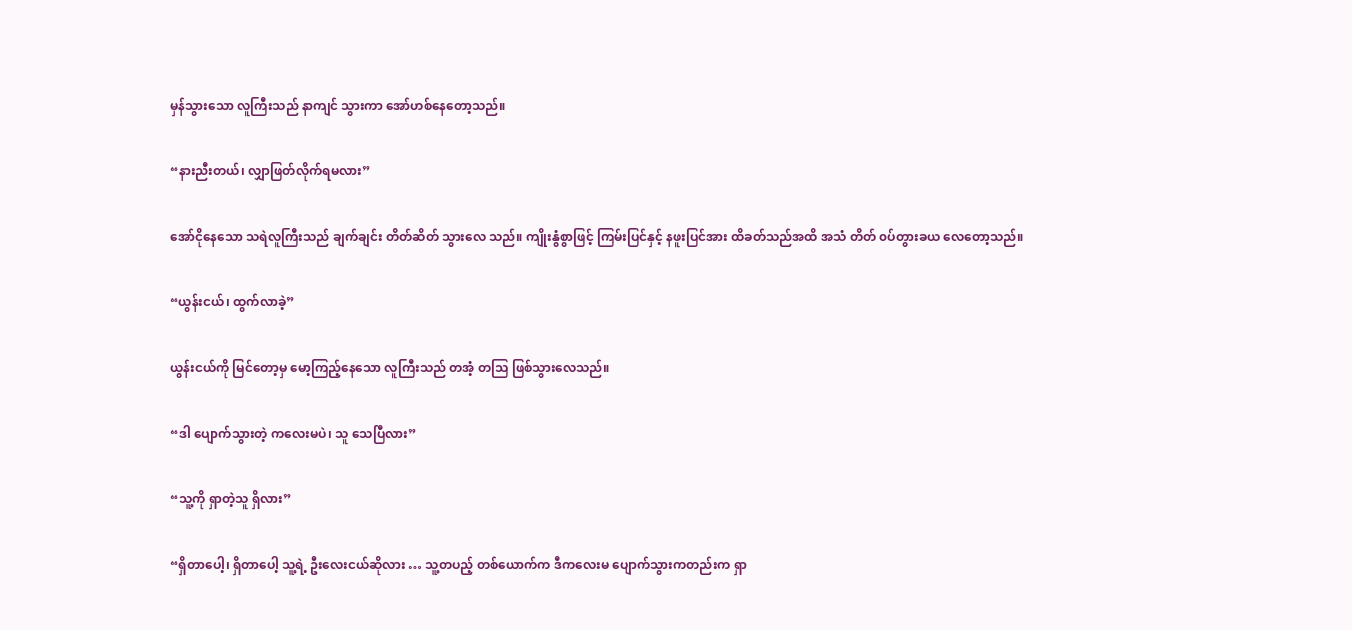မှန်သွားသော လူကြီးသည် နာကျင် သွားကာ အော်ဟစ်နေတော့သည်။

“နားညီးတယ်၊ လျှာဖြတ်လိုက်ရမလား”

အော်ငိုနေသော သရဲလူကြီးသည် ချက်ချင်း တိတ်ဆိတ် သွားလေ သည်။ ကျိုးနွံစွာဖြင့် ကြမ်းပြင်နှင့် နဖူးပြင်အား ထိခတ်သည်အထိ အသံ တိတ် ၀ပ်တွားခယ လေတော့သည်။

“ယွန်းငယ်၊ ထွက်လာခဲ့”

ယွန်းငယ်ကို မြင်တော့မှ မော့ကြည့်နေသော လူကြီးသည် တအံ့ တသြ ဖြစ်သွားလေသည်။

“ဒါ ပျောက်သွားတဲ့ ကလေးမပဲ၊ သူ သေပြီလား”

“သူ့ကို ရှာတဲ့သူ ရှိလား”

“ရှိတာပေါ့၊ ရှိတာပေါ့ သူ့ရဲ့ ဦးလေးငယ်ဆိုလား … သူ့တပည့် တစ်ယောက်က ဒီကလေးမ ပျောက်သွားကတည်းက ရှာ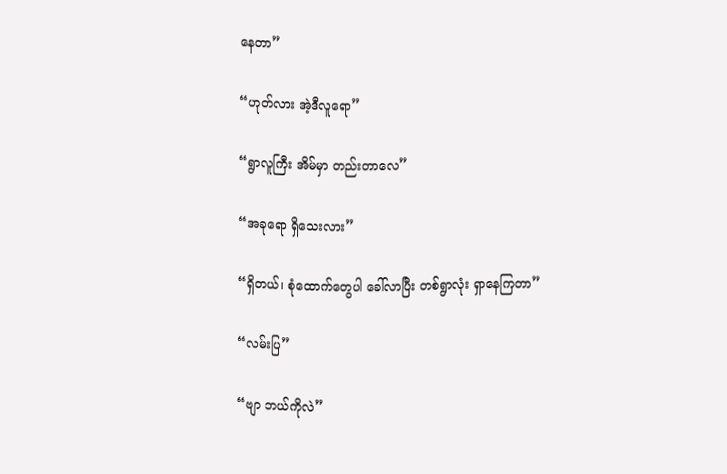နေတာ”

“ဟုတ်လား အဲ့ဒီလူရော”

“ရွာလူကြီး အိမ်မှာ တည်းတာလေ”

“အခုရော ရှိသေးလား”

“ရှိတယ်၊ စုံထောက်တွေပါ ခေါ်လာပြီး တစ်ရွာလုံး ရှာနေကြတာ”

“လမ်းပြ”

“ဗျာ ဘယ်ကိုလဲ”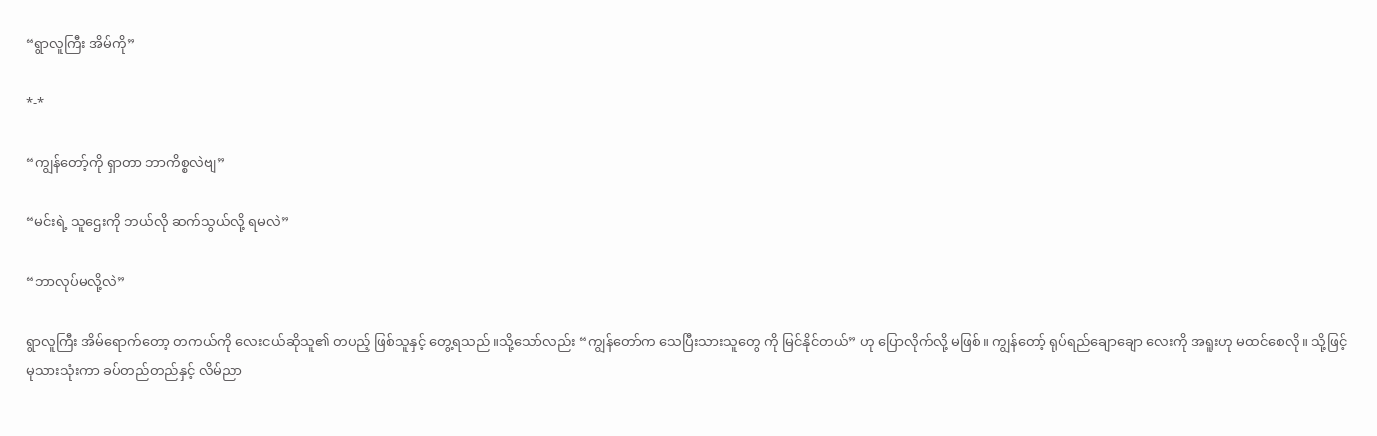“ရွာလူကြီး အိမ်ကို”

*-*

“ကျွန်တော့်ကို ရှာတာ ဘာကိစ္စလဲဗျ”

“မင်းရဲ့ သူဌေးကို ဘယ်လို ဆက်သွယ်လို့ ရမလဲ”

“ဘာလုပ်မလို့လဲ”

ရွာလူကြီး အိမ်ရောက်တော့ တကယ်ကို လေးငယ်ဆိုသူ၏ တပည့် ဖြစ်သူနှင့် တွေ့ရသည်။သို့သော်လည်း “ကျွန်တော်က သေပြီးသားသူတွေ ကို မြင်နိုင်တယ်” ဟု ပြောလိုက်လို့ မဖြစ်။ ကျွန်တော့် ရုပ်ရည်ချောချော လေးကို အရူးဟု မထင်စေလို။ သို့ဖြင့် မုသားသုံးကာ ခပ်တည်တည်နှင့် လိမ်ညာ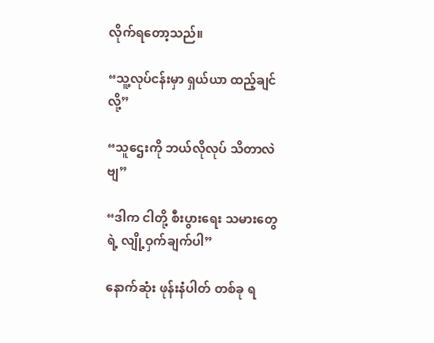လိုက်ရတော့သည်။

“သူ့လုပ်ငန်းမှာ ရှယ်ယာ ထည့်ချင်လို့”

“သူဌေးကို ဘယ်လိုလုပ် သိတာလဲဗျ”

“ဒါက ငါတို့ စီးပွားရေး သမားတွေရဲ့ လျို့ဝှက်ချက်ပါ”

နောက်ဆုံး ဖုန်းနံပါတ် တစ်ခု ရ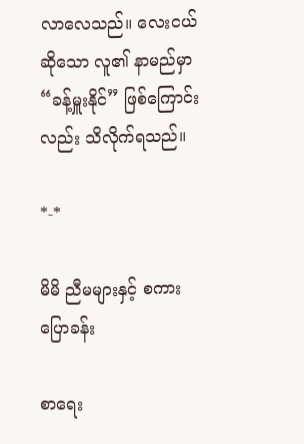လာလေသည်။ လေးငယ် ဆိုသော လူ၏ နာမည်မှာ “ခန့်မှူးနိုင်” ဖြစ်ကြောင်းလည်း သိလိုက်ရသည်။

*-*

မိမိ ညီမများနှင့် စကားပြောခန်း

စာရေး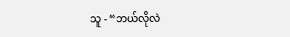သူ - “ဘယ်လိုလဲ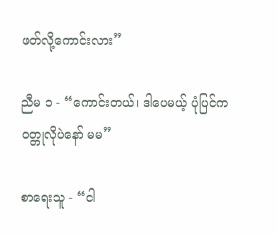ဖတ်လို့ကောင်းလား”

ညီမ ၁ - “ကောင်းတယ်၊ ဒါပေမယ့် ပုံပြင်က ၀တ္တုလိုပဲနော် မမ”

စာရေးသူ - “ငါ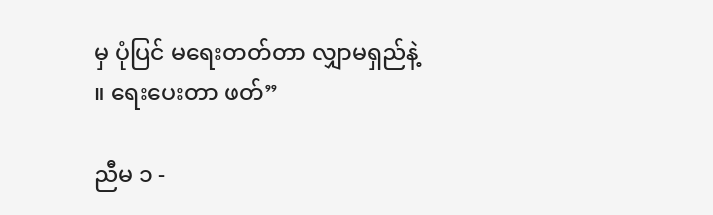မှ ပုံပြင် မရေးတတ်တာ လျှာမရှည်နဲ့ ။ ရေးပေးတာ ဖတ်”

ညီမ ၁ -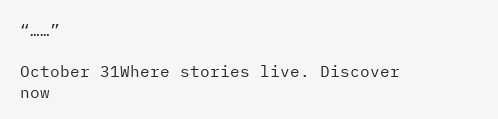“……”

October 31Where stories live. Discover now